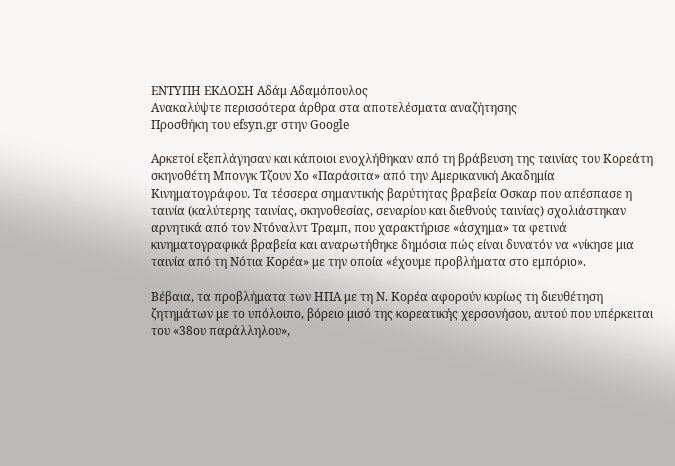ΕΝΤΥΠΗ ΕΚΔΟΣΗ Αδάμ Αδαμόπουλος
Ανακαλύψτε περισσότερα άρθρα στα αποτελέσματα αναζήτησης
Προσθήκη του efsyn.gr στην Google

Αρκετοί εξεπλάγησαν και κάποιοι ενοχλήθηκαν από τη βράβευση της ταινίας του Κορεάτη σκηνοθέτη Μπονγκ Τζουν Χο «Παράσιτα» από την Αμερικανική Ακαδημία Κινηματογράφου. Τα τέσσερα σημαντικής βαρύτητας βραβεία Οσκαρ που απέσπασε η ταινία (καλύτερης ταινίας, σκηνοθεσίας, σεναρίου και διεθνούς ταινίας) σχολιάστηκαν αρνητικά από τον Ντόναλντ Τραμπ, που χαρακτήρισε «άσχημα» τα φετινά κινηματογραφικά βραβεία και αναρωτήθηκε δημόσια πώς είναι δυνατόν να «νίκησε μια ταινία από τη Νότια Κορέα» με την οποία «έχουμε προβλήματα στο εμπόριο».

Βέβαια, τα προβλήματα των ΗΠΑ με τη Ν. Κορέα αφορούν κυρίως τη διευθέτηση ζητημάτων με το υπόλοιπο, βόρειο μισό της κορεατικής χερσονήσου, αυτού που υπέρκειται του «38ου παράλληλου»,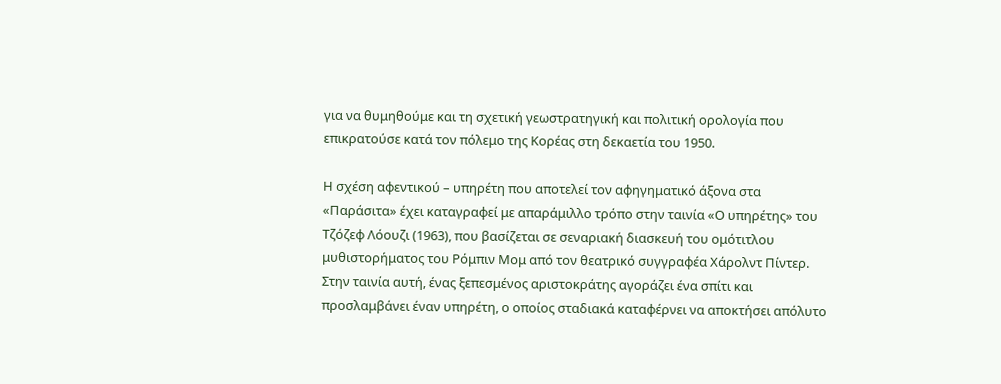για να θυμηθούμε και τη σχετική γεωστρατηγική και πολιτική ορολογία που επικρατούσε κατά τον πόλεμο της Κορέας στη δεκαετία του 1950.

Η σχέση αφεντικού – υπηρέτη που αποτελεί τον αφηγηματικό άξονα στα «Παράσιτα» έχει καταγραφεί με απαράμιλλο τρόπο στην ταινία «Ο υπηρέτης» του Τζόζεφ Λόουζι (1963), που βασίζεται σε σεναριακή διασκευή του ομότιτλου μυθιστορήματος του Ρόμπιν Μομ από τον θεατρικό συγγραφέα Χάρολντ Πίντερ. Στην ταινία αυτή, ένας ξεπεσμένος αριστοκράτης αγοράζει ένα σπίτι και προσλαμβάνει έναν υπηρέτη, ο οποίος σταδιακά καταφέρνει να αποκτήσει απόλυτο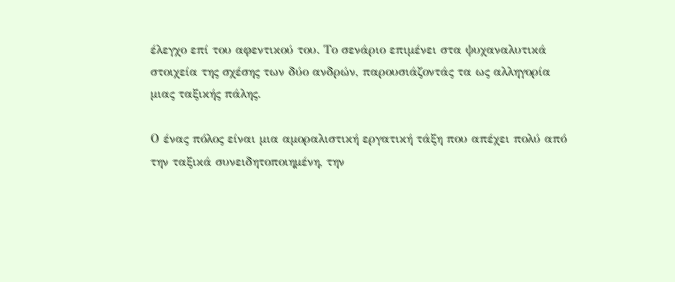έλεγχο επί του αφεντικού του. Το σενάριο επιμένει στα ψυχαναλυτικά στοιχεία της σχέσης των δύο ανδρών, παρουσιάζοντάς τα ως αλληγορία μιας ταξικής πάλης.

Ο ένας πόλος είναι μια αμοραλιστική εργατική τάξη που απέχει πολύ από την ταξικά συνειδητοποιημένη, την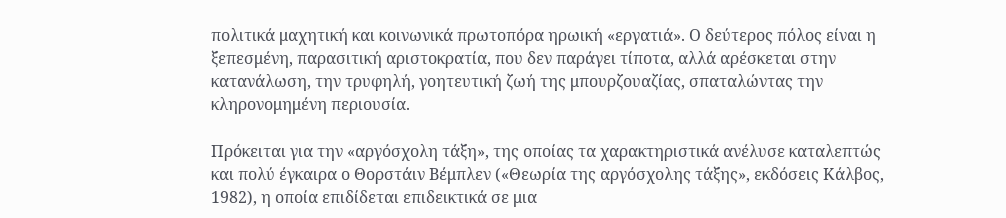πολιτικά μαχητική και κοινωνικά πρωτοπόρα ηρωική «εργατιά». Ο δεύτερος πόλος είναι η ξεπεσμένη, παρασιτική αριστοκρατία, που δεν παράγει τίποτα, αλλά αρέσκεται στην κατανάλωση, την τρυφηλή, γοητευτική ζωή της μπουρζουαζίας, σπαταλώντας την κληρονομημένη περιουσία.

Πρόκειται για την «αργόσχολη τάξη», της οποίας τα χαρακτηριστικά ανέλυσε καταλεπτώς και πολύ έγκαιρα ο Θορστάιν Βέμπλεν («Θεωρία της αργόσχολης τάξης», εκδόσεις Κάλβος, 1982), η οποία επιδίδεται επιδεικτικά σε μια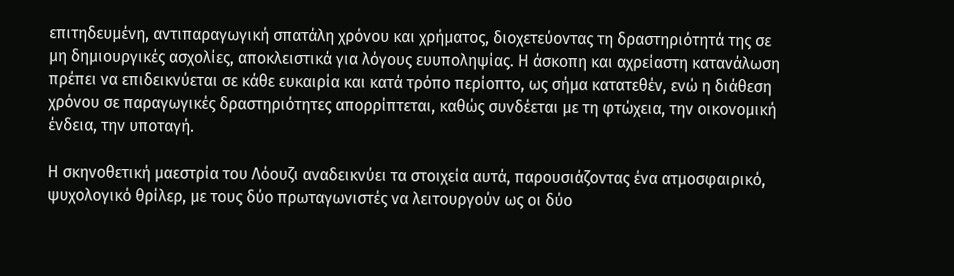επιτηδευμένη, αντιπαραγωγική σπατάλη χρόνου και χρήματος, διοχετεύοντας τη δραστηριότητά της σε μη δημιουργικές ασχολίες, αποκλειστικά για λόγους ευυποληψίας. Η άσκοπη και αχρείαστη κατανάλωση πρέπει να επιδεικνύεται σε κάθε ευκαιρία και κατά τρόπο περίοπτο, ως σήμα κατατεθέν, ενώ η διάθεση χρόνου σε παραγωγικές δραστηριότητες απορρίπτεται, καθώς συνδέεται με τη φτώχεια, την οικονομική ένδεια, την υποταγή.

Η σκηνοθετική μαεστρία του Λόουζι αναδεικνύει τα στοιχεία αυτά, παρουσιάζοντας ένα ατμοσφαιρικό, ψυχολογικό θρίλερ, με τους δύο πρωταγωνιστές να λειτουργούν ως οι δύο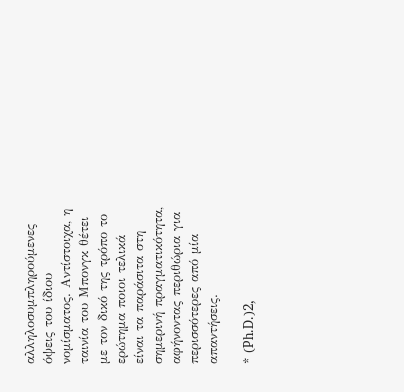αλληλοσυμπληρούμενες όψεις του ίδιου νομίσματος. Αντίστοιχα, η ταινία του Μπονγκ θέτει με τον δικό της τρόπο το ερώτημα ποιοι τελικά είναι τα παράσιτα στη σημερινή πραγματικότητα, αφήνοντας περιθώρια για περισσότερες από μία απαντήσεις.

* (Ph.D.)2,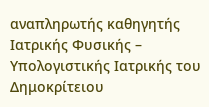αναπληρωτής καθηγητής Ιατρικής Φυσικής – Υπολογιστικής Ιατρικής του Δημοκρίτειου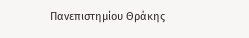Πανεπιστημίου Θράκης